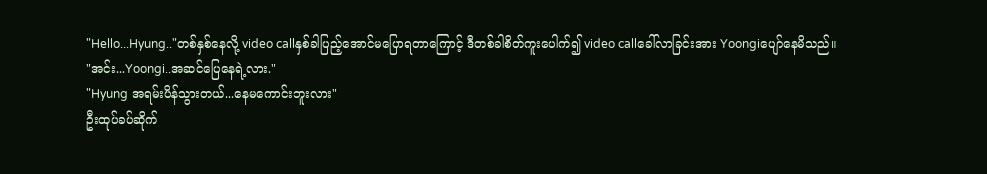"Hello...Hyung.."တစ်နှစ်နေလို့ video callနှစ်ခါပြည့်အောင်မပြောရတာကြောင့် ဒီတစ်ခါစိတ်ကူးပေါက်၍ video callခေါ်လာခြင်းအား Yoongiပျော်နေမိသည်။
"အင်း...Yoongi..အဆင်ပြေနေရဲ့လား."
"Hyung အရမ်းပိန်သွားတယ်...နေမကောင်းဘူးလား"
ဦးထုပ်ခပ်ဆိုက်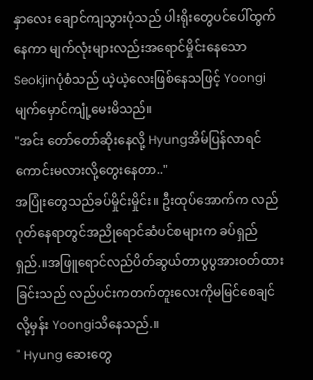နှာလေး ချောင်ကျသွားပုံသည် ပါးရိုးတွေပင်ပေါ်ထွက်နေကာ မျက်လုံးများလည်းအရောင်မှိုင်းနေသော Seokjinပုံစံသည် ယဲ့ယဲ့လေးဖြစ်နေသဖြင့် Yoongiမျက်မှောင်ကျုံ့မေးမိသည်။
"အင်း တော်တော်ဆိုးနေလို့ Hyungအိမ်ပြန်လာရင်ကောင်းမလားလို့တွေးနေတာ.."
အပြုံးတွေသည်ခပ်မှိုင်းမှိုင်း။ ဦးထုပ်အောက်က လည်ဂုတ်နေရာတွင်အညိုရောင်ဆံပင်စများက ခပ်ရှည်ရှည်.။အဖြူရောင်လည်ပိတ်ဆွယ်တာပွပွအားဝတ်ထားခြင်းသည် လည်ပင်းကတက်တူးလေးကိုမမြင်စေချင်လို့မှန်း Yoongiသိနေသည်.။
" Hyung ဆေးတွေ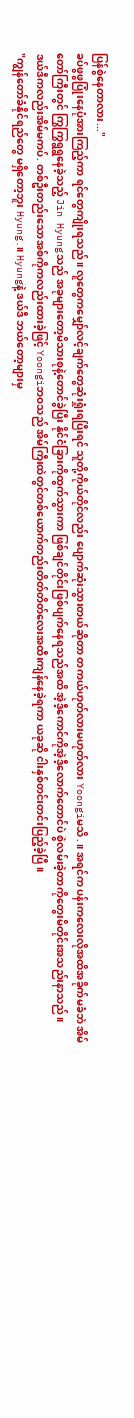ပြန်စွဲနေတာလား..."
ခပ်ဖွဖွပြုံးနေပုံအားကြည့်ကာ ရင်တွေကျိုးရသည်။ လူတွေကမျှော်လင့်ချက်တွေဆုံးရှုံးရပြီးရင် သူတို့ကိုယ်တိုင်လည်း ပျောက်ဆုံးသွားတယ်ဆိုတာ တကယ်ဟုတ်လားမဟုတ်လား Yoongiမသိ.။ အရင်က ပန်းကလေးလိုအထိအခိုက်မခံဘဲ အိမ်တော်ကြီးတွင် ကြွကြွရွရွနေခဲ့သည့် Jin Hyungသည် အခုများတော့မိသားစုနဲ့တောင်ခွဲပြီး နိုင်ငံခြားကိုထွက်သွားကာ ဖြစ်ချင်တိုင်းဖြစ်ပျက်နေရသည်အထိ အဲ့ဒီ့ကောင်ကိုအဲ့ဒီ့လောက်တောင်ပဲ စွဲလမ်းခဲ့တာကိုတွေးမိတိုင်းအသည်းနာသည်။
ဒယ်ဒီကလည်းအိမ်မကပ်. တစ်ဦးတည်းသောအစ်ကိုကလည်းထားခဲ့ဖြင့် Yoongiဘဝသည် အိမ်ကြီးထဲတွင်တစ်ယောက်တည်းတိတ်တိတ်လေးအထီးကျန်နေခဲ့ရကာ ယခုဆို ငါးနှစ်တင်းတင်းပြည့်ခဲ့ပြီ။
"ကျွန်တော်ခံနိုင်ရည်တွေ မရှိတော့ဘူး Hyung.။ Hyungနဲ့ ဒယ်ဒီ ဘယ်တော့များမှ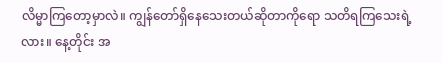လိမ္မာကြတော့မှာလဲ။ ကျွန်တော်ရှိနေသေးတယ်ဆိုတာကိုရော သတိရကြသေးရဲ့လား။ နေ့တိုင်း အ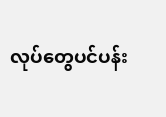လုပ်တွေပင်ပန်း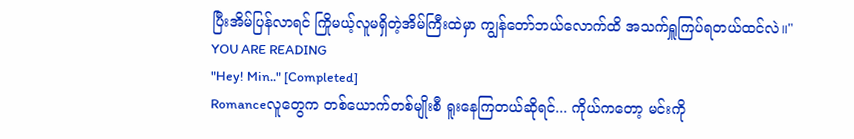ပြီးအိမ်ပြန်လာရင် ကြိုမယ့်လူမရှိတဲ့အိမ်ကြီးထဲမှာ ကျွန်တော်ဘယ်လောက်ထိ အသက်ရှူကြပ်ရတယ်ထင်လဲ။"
YOU ARE READING
"Hey! Min.." [Completed]
Romanceလူတွေက တစ်ယောက်တစ်မျိုးစီ ရူးနေကြတယ်ဆိုရင်... ကိုယ်ကတော့ မင်းကို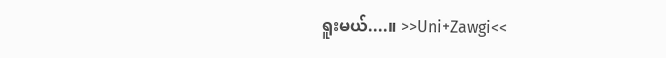ရူးမယ်....။ >>Uni+Zawgi<<